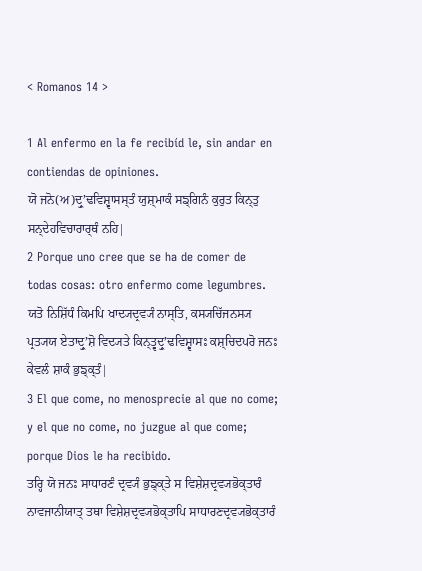< Romanos 14 >

1 Al enfermo en la fe recibíd le, sin andar en contiendas de opiniones.
ਯੋ ਜਨੋ(ਅ)ਦ੍ਰੁʼਢਵਿਸ਼੍ਵਾਸਸ੍ਤੰ ਯੁਸ਼੍ਮਾਕੰ ਸਙ੍ਗਿਨੰ ਕੁਰੁਤ ਕਿਨ੍ਤੁ ਸਨ੍ਦੇਹਵਿਚਾਰਾਰ੍ਥੰ ਨਹਿ|
2 Porque uno cree que se ha de comer de todas cosas: otro enfermo come legumbres.
ਯਤੋ ਨਿਸ਼ਿੱਧੰ ਕਿਮਪਿ ਖਾਦ੍ਯਦ੍ਰਵ੍ਯੰ ਨਾਸ੍ਤਿ, ਕਸ੍ਯਚਿੱਜਨਸ੍ਯ ਪ੍ਰਤ੍ਯਯ ਏਤਾਦ੍ਰੁʼਸ਼ੋ ਵਿਦ੍ਯਤੇ ਕਿਨ੍ਤ੍ਵਦ੍ਰੁʼਢਵਿਸ਼੍ਵਾਸਃ ਕਸ਼੍ਚਿਦਪਰੋ ਜਨਃ ਕੇਵਲੰ ਸ਼ਾਕੰ ਭੁਙ੍ਕ੍ਤੰ|
3 El que come, no menosprecie al que no come; y el que no come, no juzgue al que come; porque Dios le ha recibido.
ਤਰ੍ਹਿ ਯੋ ਜਨਃ ਸਾਧਾਰਣੰ ਦ੍ਰਵ੍ਯੰ ਭੁਙ੍ਕ੍ਤੇ ਸ ਵਿਸ਼ੇਸ਼ਦ੍ਰਵ੍ਯਭੋਕ੍ਤਾਰੰ ਨਾਵਜਾਨੀਯਾਤ੍ ਤਥਾ ਵਿਸ਼ੇਸ਼ਦ੍ਰਵ੍ਯਭੋਕ੍ਤਾਪਿ ਸਾਧਾਰਣਦ੍ਰਵ੍ਯਭੋਕ੍ਤਾਰੰ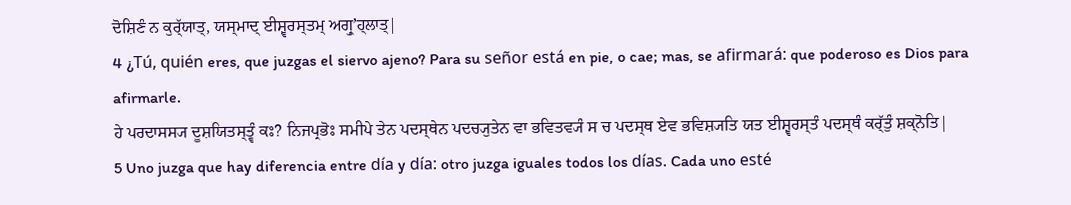ਦੋਸ਼ਿਣੰ ਨ ਕੁਰ੍ੱਯਾਤ੍, ਯਸ੍ਮਾਦ੍ ਈਸ਼੍ਵਰਸ੍ਤਮ੍ ਅਗ੍ਰੁʼਹ੍ਲਾਤ੍|
4 ¿Tú, quién eres, que juzgas el siervo ajeno? Para su señor está en pie, o cae; mas, se afirmará: que poderoso es Dios para afirmarle.
ਹੇ ਪਰਦਾਸਸ੍ਯ ਦੂਸ਼ਯਿਤਸ੍ਤ੍ਵੰ ਕਃ? ਨਿਜਪ੍ਰਭੋਃ ਸਮੀਪੇ ਤੇਨ ਪਦਸ੍ਥੇਨ ਪਦਚ੍ਯੁਤੇਨ ਵਾ ਭਵਿਤਵ੍ਯੰ ਸ ਚ ਪਦਸ੍ਥ ਏਵ ਭਵਿਸ਼੍ਯਤਿ ਯਤ ਈਸ਼੍ਵਰਸ੍ਤੰ ਪਦਸ੍ਥੰ ਕਰ੍ੱਤੁੰ ਸ਼ਕ੍ਨੋਤਿ|
5 Uno juzga que hay diferencia entre día y día: otro juzga iguales todos los días. Cada uno esté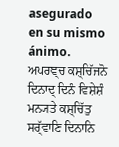asegurado en su mismo ánimo.
ਅਪਰਞ੍ਚ ਕਸ਼੍ਚਿੱਜਨੋ ਦਿਨਾਦ੍ ਦਿਨੰ ਵਿਸ਼ੇਸ਼ੰ ਮਨ੍ਯਤੇ ਕਸ਼੍ਚਿੱਤੁ ਸਰ੍ੱਵਾਣਿ ਦਿਨਾਨਿ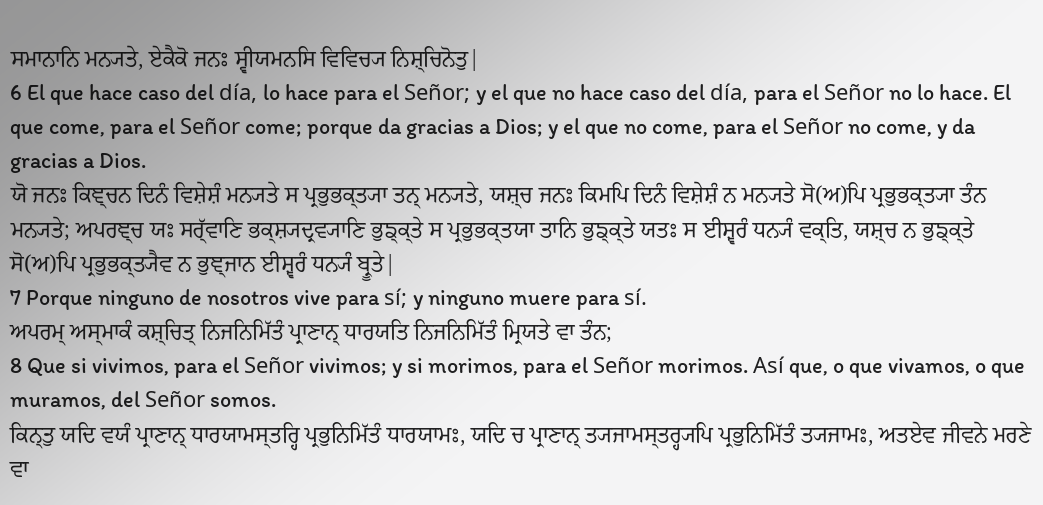ਸਮਾਨਾਨਿ ਮਨ੍ਯਤੇ, ਏਕੈਕੋ ਜਨਃ ਸ੍ਵੀਯਮਨਸਿ ਵਿਵਿਚ੍ਯ ਨਿਸ਼੍ਚਿਨੋਤੁ|
6 El que hace caso del día, lo hace para el Señor; y el que no hace caso del día, para el Señor no lo hace. El que come, para el Señor come; porque da gracias a Dios; y el que no come, para el Señor no come, y da gracias a Dios.
ਯੋ ਜਨਃ ਕਿਞ੍ਚਨ ਦਿਨੰ ਵਿਸ਼ੇਸ਼ੰ ਮਨ੍ਯਤੇ ਸ ਪ੍ਰਭੁਭਕ੍ਤ੍ਯਾ ਤਨ੍ ਮਨ੍ਯਤੇ, ਯਸ਼੍ਚ ਜਨਃ ਕਿਮਪਿ ਦਿਨੰ ਵਿਸ਼ੇਸ਼ੰ ਨ ਮਨ੍ਯਤੇ ਸੋ(ਅ)ਪਿ ਪ੍ਰਭੁਭਕ੍ਤ੍ਯਾ ਤੰਨ ਮਨ੍ਯਤੇ; ਅਪਰਞ੍ਚ ਯਃ ਸਰ੍ੱਵਾਣਿ ਭਕ੍ਸ਼੍ਯਦ੍ਰਵ੍ਯਾਣਿ ਭੁਙ੍ਕ੍ਤੇ ਸ ਪ੍ਰਭੁਭਕ੍ਤਯਾ ਤਾਨਿ ਭੁਙ੍ਕ੍ਤੇ ਯਤਃ ਸ ਈਸ਼੍ਵਰੰ ਧਨ੍ਯੰ ਵਕ੍ਤਿ, ਯਸ਼੍ਚ ਨ ਭੁਙ੍ਕ੍ਤੇ ਸੋ(ਅ)ਪਿ ਪ੍ਰਭੁਭਕ੍ਤ੍ਯੈਵ ਨ ਭੁਞ੍ਜਾਨ ਈਸ਼੍ਵਰੰ ਧਨ੍ਯੰ ਬ੍ਰੂਤੇ|
7 Porque ninguno de nosotros vive para sí; y ninguno muere para sí.
ਅਪਰਮ੍ ਅਸ੍ਮਾਕੰ ਕਸ਼੍ਚਿਤ੍ ਨਿਜਨਿਮਿੱਤੰ ਪ੍ਰਾਣਾਨ੍ ਧਾਰਯਤਿ ਨਿਜਨਿਮਿੱਤੰ ਮ੍ਰਿਯਤੇ ਵਾ ਤੰਨ;
8 Que si vivimos, para el Señor vivimos; y si morimos, para el Señor morimos. Así que, o que vivamos, o que muramos, del Señor somos.
ਕਿਨ੍ਤੁ ਯਦਿ ਵਯੰ ਪ੍ਰਾਣਾਨ੍ ਧਾਰਯਾਮਸ੍ਤਰ੍ਹਿ ਪ੍ਰਭੁਨਿਮਿੱਤੰ ਧਾਰਯਾਮਃ, ਯਦਿ ਚ ਪ੍ਰਾਣਾਨ੍ ਤ੍ਯਜਾਮਸ੍ਤਰ੍ਹ੍ਯਪਿ ਪ੍ਰਭੁਨਿਮਿੱਤੰ ਤ੍ਯਜਾਮਃ, ਅਤਏਵ ਜੀਵਨੇ ਮਰਣੇ ਵਾ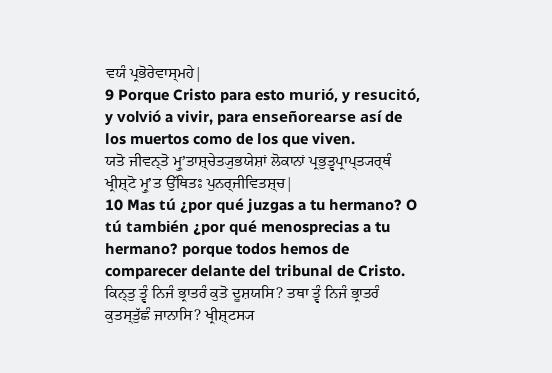ਵਯੰ ਪ੍ਰਭੋਰੇਵਾਸ੍ਮਹੇ|
9 Porque Cristo para esto murió, y resucitó, y volvió a vivir, para enseñorearse así de los muertos como de los que viven.
ਯਤੋ ਜੀਵਨ੍ਤੋ ਮ੍ਰੁʼਤਾਸ਼੍ਚੇਤ੍ਯੁਭਯੇਸ਼ਾਂ ਲੋਕਾਨਾਂ ਪ੍ਰਭੁਤ੍ਵਪ੍ਰਾਪ੍ਤ੍ਯਰ੍ਥੰ ਖ੍ਰੀਸ਼੍ਟੋ ਮ੍ਰੁʼਤ ਉੱਥਿਤਃ ਪੁਨਰ੍ਜੀਵਿਤਸ਼੍ਚ|
10 Mas tú ¿por qué juzgas a tu hermano? O tú también ¿por qué menosprecias a tu hermano? porque todos hemos de comparecer delante del tribunal de Cristo.
ਕਿਨ੍ਤੁ ਤ੍ਵੰ ਨਿਜੰ ਭ੍ਰਾਤਰੰ ਕੁਤੋ ਦੂਸ਼ਯਸਿ? ਤਥਾ ਤ੍ਵੰ ਨਿਜੰ ਭ੍ਰਾਤਰੰ ਕੁਤਸ੍ਤੁੱਛੰ ਜਾਨਾਸਿ? ਖ੍ਰੀਸ਼੍ਟਸ੍ਯ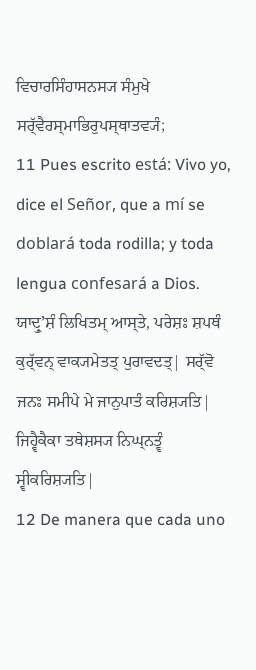ਵਿਚਾਰਸਿੰਹਾਸਨਸ੍ਯ ਸੰਮੁਖੇ ਸਰ੍ੱਵੈਰਸ੍ਮਾਭਿਰੁਪਸ੍ਥਾਤਵ੍ਯੰ;
11 Pues escrito está: Vivo yo, dice el Señor, que a mí se doblará toda rodilla; y toda lengua confesará a Dios.
ਯਾਦ੍ਰੁʼਸ਼ੰ ਲਿਖਿਤਮ੍ ਆਸ੍ਤੇ, ਪਰੇਸ਼ਃ ਸ਼ਪਥੰ ਕੁਰ੍ੱਵਨ੍ ਵਾਕ੍ਯਮੇਤਤ੍ ਪੁਰਾਵਦਤ੍| ਸਰ੍ੱਵੋ ਜਨਃ ਸਮੀਪੇ ਮੇ ਜਾਨੁਪਾਤੰ ਕਰਿਸ਼੍ਯਤਿ| ਜਿਹ੍ਵੈਕੈਕਾ ਤਥੇਸ਼ਸ੍ਯ ਨਿਘ੍ਨਤ੍ਵੰ ਸ੍ਵੀਕਰਿਸ਼੍ਯਤਿ|
12 De manera que cada uno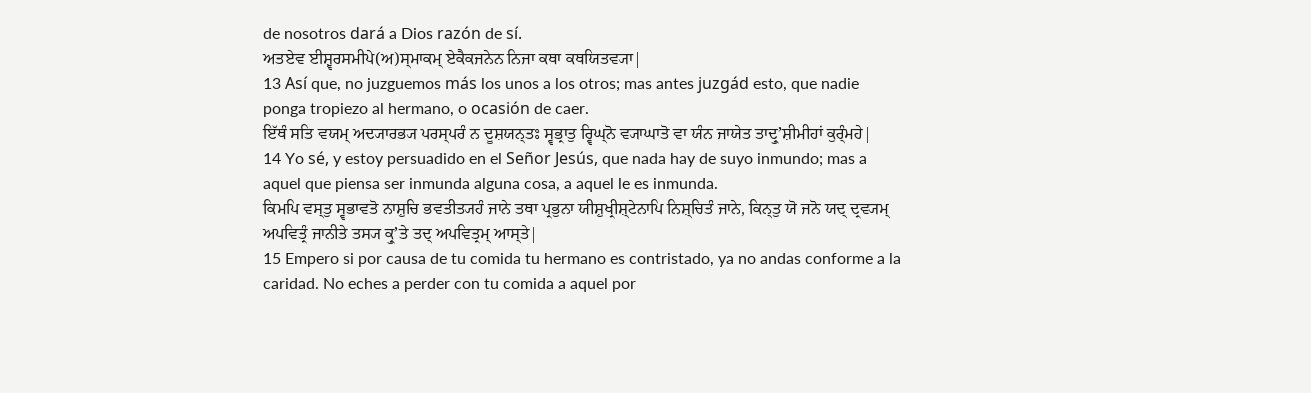de nosotros dará a Dios razón de sí.
ਅਤਏਵ ਈਸ਼੍ਵਰਸਮੀਪੇ(ਅ)ਸ੍ਮਾਕਮ੍ ਏਕੈਕਜਨੇਨ ਨਿਜਾ ਕਥਾ ਕਥਯਿਤਵ੍ਯਾ|
13 Así que, no juzguemos más los unos a los otros; mas antes juzgád esto, que nadie ponga tropiezo al hermano, o ocasión de caer.
ਇੱਥੰ ਸਤਿ ਵਯਮ੍ ਅਦ੍ਯਾਰਭ੍ਯ ਪਰਸ੍ਪਰੰ ਨ ਦੂਸ਼ਯਨ੍ਤਃ ਸ੍ਵਭ੍ਰਾਤੁ ਰ੍ਵਿਘ੍ਨੋ ਵ੍ਯਾਘਾਤੋ ਵਾ ਯੰਨ ਜਾਯੇਤ ਤਾਦ੍ਰੁʼਸ਼ੀਮੀਹਾਂ ਕੁਰ੍ੰਮਹੇ|
14 Yo sé, y estoy persuadido en el Señor Jesús, que nada hay de suyo inmundo; mas a aquel que piensa ser inmunda alguna cosa, a aquel le es inmunda.
ਕਿਮਪਿ ਵਸ੍ਤੁ ਸ੍ਵਭਾਵਤੋ ਨਾਸ਼ੁਚਿ ਭਵਤੀਤ੍ਯਹੰ ਜਾਨੇ ਤਥਾ ਪ੍ਰਭੁਨਾ ਯੀਸ਼ੁਖ੍ਰੀਸ਼੍ਟੇਨਾਪਿ ਨਿਸ਼੍ਚਿਤੰ ਜਾਨੇ, ਕਿਨ੍ਤੁ ਯੋ ਜਨੋ ਯਦ੍ ਦ੍ਰਵ੍ਯਮ੍ ਅਪਵਿਤ੍ਰੰ ਜਾਨੀਤੇ ਤਸ੍ਯ ਕ੍ਰੁʼਤੇ ਤਦ੍ ਅਪਵਿਤ੍ਰਮ੍ ਆਸ੍ਤੇ|
15 Empero si por causa de tu comida tu hermano es contristado, ya no andas conforme a la caridad. No eches a perder con tu comida a aquel por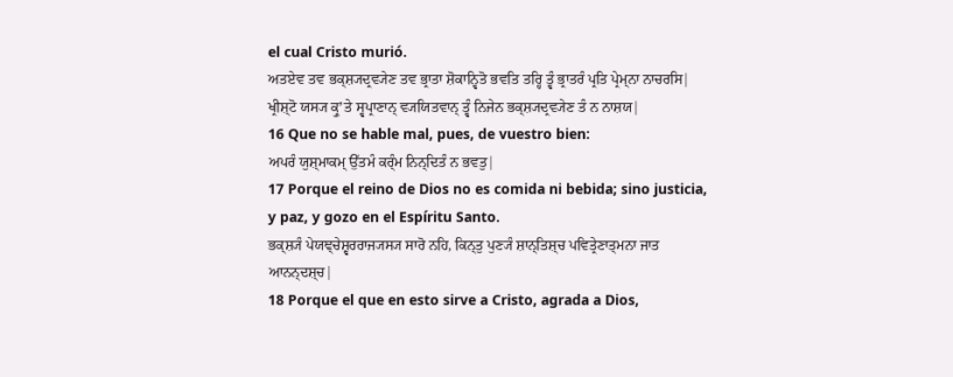el cual Cristo murió.
ਅਤਏਵ ਤਵ ਭਕ੍ਸ਼੍ਯਦ੍ਰਵ੍ਯੇਣ ਤਵ ਭ੍ਰਾਤਾ ਸ਼ੋਕਾਨ੍ਵਿਤੋ ਭਵਤਿ ਤਰ੍ਹਿ ਤ੍ਵੰ ਭ੍ਰਾਤਰੰ ਪ੍ਰਤਿ ਪ੍ਰੇਮ੍ਨਾ ਨਾਚਰਸਿ| ਖ੍ਰੀਸ਼੍ਟੋ ਯਸ੍ਯ ਕ੍ਰੁʼਤੇ ਸ੍ਵਪ੍ਰਾਣਾਨ੍ ਵ੍ਯਯਿਤਵਾਨ੍ ਤ੍ਵੰ ਨਿਜੇਨ ਭਕ੍ਸ਼੍ਯਦ੍ਰਵ੍ਯੇਣ ਤੰ ਨ ਨਾਸ਼ਯ|
16 Que no se hable mal, pues, de vuestro bien:
ਅਪਰੰ ਯੁਸ਼੍ਮਾਕਮ੍ ਉੱਤਮੰ ਕਰ੍ੰਮ ਨਿਨ੍ਦਿਤੰ ਨ ਭਵਤੁ|
17 Porque el reino de Dios no es comida ni bebida; sino justicia, y paz, y gozo en el Espíritu Santo.
ਭਕ੍ਸ਼੍ਯੰ ਪੇਯਞ੍ਚੇਸ਼੍ਵਰਰਾਜ੍ਯਸ੍ਯ ਸਾਰੋ ਨਹਿ, ਕਿਨ੍ਤੁ ਪੁਣ੍ਯੰ ਸ਼ਾਨ੍ਤਿਸ਼੍ਚ ਪਵਿਤ੍ਰੇਣਾਤ੍ਮਨਾ ਜਾਤ ਆਨਨ੍ਦਸ਼੍ਚ|
18 Porque el que en esto sirve a Cristo, agrada a Dios,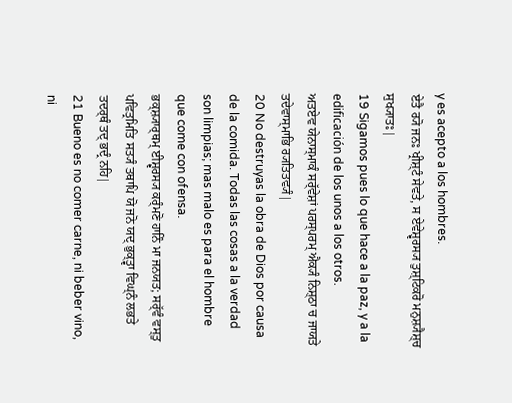y es acepto a los hombres.
ਏਤੈ ਰ੍ਯੋ ਜਨਃ ਖ੍ਰੀਸ਼੍ਟੰ ਸੇਵਤੇ, ਸ ਏਵੇਸ਼੍ਵਰਸ੍ਯ ਤੁਸ਼੍ਟਿਕਰੋ ਮਨੁਸ਼੍ਯੈਸ਼੍ਚ ਸੁਖ੍ਯਾਤਃ|
19 Sigamos pues lo que hace a la paz, y a la edificación de los unos a los otros.
ਅਤਏਵ ਯੇਨਾਸ੍ਮਾਕੰ ਸਰ੍ੱਵੇਸ਼ਾਂ ਪਰਸ੍ਪਰਮ੍ ਐਕ੍ਯੰ ਨਿਸ਼੍ਠਾ ਚ ਜਾਯਤੇ ਤਦੇਵਾਸ੍ਮਾਭਿ ਰ੍ਯਤਿਤਵ੍ਯੰ|
20 No destruyas la obra de Dios por causa de la comida. Todas las cosas a la verdad son limpias; mas malo es para el hombre que come con ofensa.
ਭਕ੍ਸ਼੍ਯਾਰ੍ਥਮ੍ ਈਸ਼੍ਵਰਸ੍ਯ ਕਰ੍ੰਮਣੋ ਹਾਨਿੰ ਮਾ ਜਨਯਤ; ਸਰ੍ੱਵੰ ਵਸ੍ਤੁ ਪਵਿਤ੍ਰਮਿਤਿ ਸਤ੍ਯੰ ਤਥਾਪਿ ਯੋ ਜਨੋ ਯਦ੍ ਭੁਕ੍ਤ੍ਵਾ ਵਿਘ੍ਨੰ ਲਭਤੇ ਤਦਰ੍ਥੰ ਤਦ੍ ਭਦ੍ਰੰ ਨਹਿ|
21 Bueno es no comer carne, ni beber vino, ni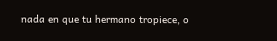nada en que tu hermano tropiece, o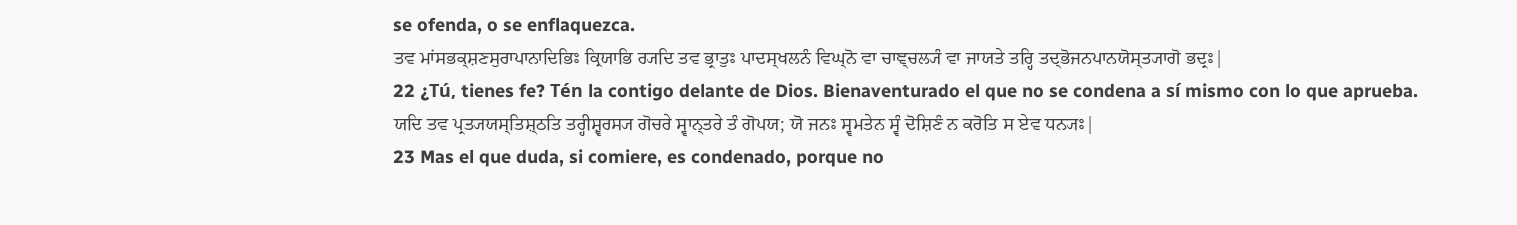se ofenda, o se enflaquezca.
ਤਵ ਮਾਂਸਭਕ੍ਸ਼ਣਸੁਰਾਪਾਨਾਦਿਭਿਃ ਕ੍ਰਿਯਾਭਿ ਰ੍ਯਦਿ ਤਵ ਭ੍ਰਾਤੁਃ ਪਾਦਸ੍ਖਲਨੰ ਵਿਘ੍ਨੋ ਵਾ ਚਾਞ੍ਚਲ੍ਯੰ ਵਾ ਜਾਯਤੇ ਤਰ੍ਹਿ ਤਦ੍ਭੋਜਨਪਾਨਯੋਸ੍ਤ੍ਯਾਗੋ ਭਦ੍ਰਃ|
22 ¿Tú, tienes fe? Tén la contigo delante de Dios. Bienaventurado el que no se condena a sí mismo con lo que aprueba.
ਯਦਿ ਤਵ ਪ੍ਰਤ੍ਯਯਸ੍ਤਿਸ਼੍ਠਤਿ ਤਰ੍ਹੀਸ਼੍ਵਰਸ੍ਯ ਗੋਚਰੇ ਸ੍ਵਾਨ੍ਤਰੇ ਤੰ ਗੋਪਯ; ਯੋ ਜਨਃ ਸ੍ਵਮਤੇਨ ਸ੍ਵੰ ਦੋਸ਼ਿਣੰ ਨ ਕਰੋਤਿ ਸ ਏਵ ਧਨ੍ਯਃ|
23 Mas el que duda, si comiere, es condenado, porque no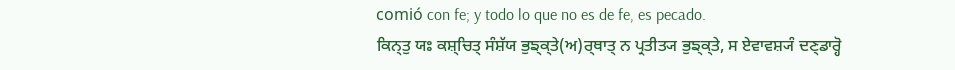comió con fe; y todo lo que no es de fe, es pecado.
ਕਿਨ੍ਤੁ ਯਃ ਕਸ਼੍ਚਿਤ੍ ਸੰਸ਼ੱਯ ਭੁਙ੍ਕ੍ਤੇ(ਅ)ਰ੍ਥਾਤ੍ ਨ ਪ੍ਰਤੀਤ੍ਯ ਭੁਙ੍ਕ੍ਤੇ, ਸ ਏਵਾਵਸ਼੍ਯੰ ਦਣ੍ਡਾਰ੍ਹੋ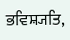ਭਵਿਸ਼੍ਯਤਿ,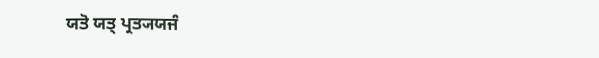ਯਤੋ ਯਤ੍ ਪ੍ਰਤ੍ਯਯਜੰ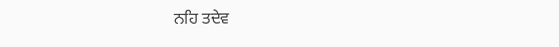ਨਹਿ ਤਦੇਵ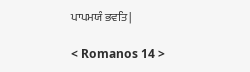ਪਾਪਮਯੰ ਭਵਤਿ|

< Romanos 14 >